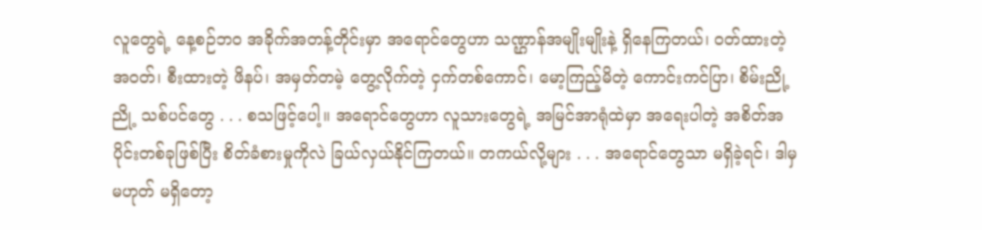လူတွေရဲ့ နေ့စဉ်ဘဝ အခိုက်အတန့်တိုင်းမှာ အရောင်တွေဟာ သဏ္ဌာန်အမျိုးမျိုးနဲ့ ရှိနေကြတယ်၊ ဝတ်ထားတဲ့ အဝတ်၊ စီးထားတဲ့ ဖိနပ်၊ အမှတ်တမဲ့ တွေ့လိုက်တဲ့ ငှက်တစ်ကောင်၊ မော့ကြည့်မိတဲ့ ကောင်းကင်ပြာ၊ စိမ်းညို့ညို့ သစ်ပင်တွေ . . . စသဖြင့်ပေါ့။ အရောင်တွေဟာ လူသားတွေရဲ့ အမြင်အာရုံထဲမှာ အရေးပါတဲ့ အစိတ်အပိုင်းတစ်ခုဖြစ်ပြီး စိတ်ခံစားမှုကိုလဲ ခြယ်လှယ်နိုင်ကြတယ်။ တကယ်လို့များ . . . အရောင်တွေသာ မရှိခဲ့ရင်၊ ဒါမှမဟုတ် မရှိတော့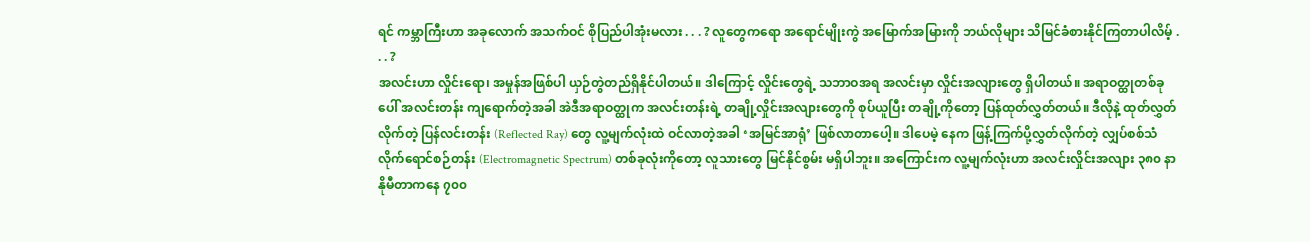ရင် ကမ္ဘာကြီးဟာ အခုလောက် အသက်ဝင် စိုပြည်ပါအုံးမလား . . . ? လူတွေကရော အရောင်မျိုးကွဲ အမြောက်အမြားကို ဘယ်လိုများ သိမြင်ခံစားနိုင်ကြတာပါလိမ့် . . . ?
အလင်းဟာ လှိုင်းရော၊ အမှုန်အဖြစ်ပါ ယှဉ်တွဲတည်ရှိနိုင်ပါတယ်။ ဒါကြောင့် လှိုင်းတွေရဲ့ သဘာဝအရ အလင်းမှာ လှိုင်းအလျားတွေ ရှိပါတယ်။ အရာဝတ္ထုတစ်ခုပေါ် အလင်းတန်း ကျရောက်တဲ့အခါ အဲဒီအရာဝတ္ထုက အလင်းတန်းရဲ့ တချို့လှိုင်းအလျားတွေကို စုပ်ယူပြီး တချို့ကိုတော့ ပြန်ထုတ်လွှတ်တယ်။ ဒီလိုနဲ့ ထုတ်လွှတ်လိုက်တဲ့ ပြန်လင်းတန်း (Reflected Ray) တွေ လူ့မျက်လုံးထဲ ဝင်လာတဲ့အခါ ‘အမြင်အာရုံ’ ဖြစ်လာတာပေါ့။ ဒါပေမဲ့ နေက ဖြန့်ကြက်ပို့လွှတ်လိုက်တဲ့ လျှပ်စစ်သံလိုက်ရောင်စဉ်တန်း (Electromagnetic Spectrum) တစ်ခုလုံးကိုတော့ လူသားတွေ မြင်နိုင်စွမ်း မရှိပါဘူး။ အကြောင်းက လူ့မျက်လုံးဟာ အလင်းလှိုင်းအလျား ၃၈၀ နာနိုမီတာကနေ ၇၀၀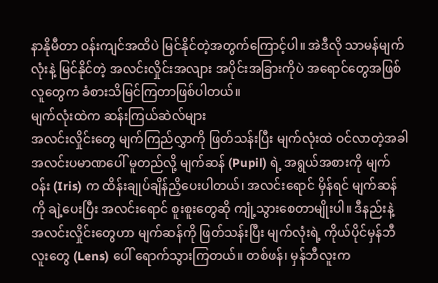နာနိုမီတာ ဝန်းကျင်အထိပဲ မြင်နိုင်တဲ့အတွက်ကြောင့်ပါ။ အဲဒီလို သာမန်မျက်လုံးနဲ့ မြင်နိုင်တဲ့ အလင်းလှိုင်းအလျား အပိုင်းအခြားကိုပဲ အရောင်တွေအဖြစ် လူတွေက ခံစားသိမြင်ကြတာဖြစ်ပါတယ်။
မျက်လုံးထဲက ဆန်းကြယ်ဆဲလ်များ
အလင်းလှိုင်းတွေ မျက်ကြည်လွှာကို ဖြတ်သန်းပြီး မျက်လုံးထဲ ဝင်လာတဲ့အခါ အလင်းပမာဏပေါ် မူတည်လို့ မျက်ဆန် (Pupil) ရဲ့ အရွယ်အစားကို မျက်ဝန်း (Iris) က ထိန်းချုပ်ချိန်ညှိပေးပါတယ်၊ အလင်းရောင် မှိန်ရင် မျက်ဆန်ကို ချဲ့ပေးပြီး အလင်းရောင် စူးစူးတွေဆို ကျုံ့သွားစေတာမျိုးပါ။ ဒီနည်းနဲ့ အလင်းလှိုင်းတွေဟာ မျက်ဆန်ကို ဖြတ်သန်းပြီး မျက်လုံးရဲ့ ကိုယ်ပိုင်မှန်ဘီလူးတွေ (Lens) ပေါ် ရောက်သွားကြတယ်။ တစ်ဖန်၊ မှန်ဘီလူးက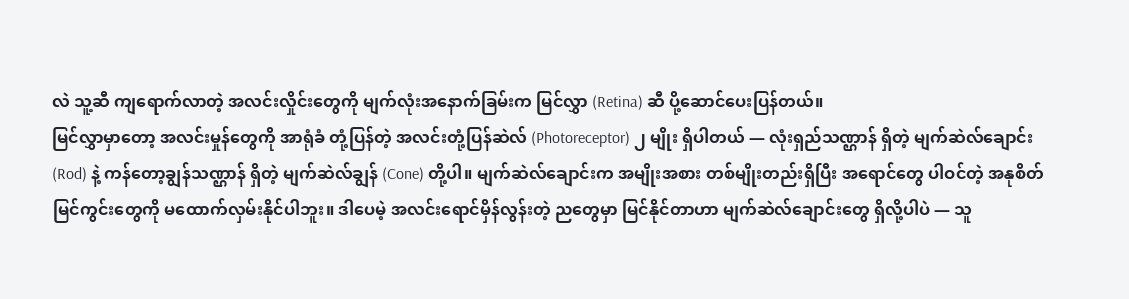လဲ သူ့ဆီ ကျရောက်လာတဲ့ အလင်းလှိုင်းတွေကို မျက်လုံးအနောက်ခြမ်းက မြင်လွှာ (Retina) ဆီ ပို့ဆောင်ပေးပြန်တယ်။
မြင်လွှာမှာတော့ အလင်းမှုန်တွေကို အာရုံခံ တုံ့ပြန်တဲ့ အလင်းတုံ့ပြန်ဆဲလ် (Photoreceptor) ၂ မျိုး ရှိပါတယ် — လုံးရှည်သဏ္ဌာန် ရှိတဲ့ မျက်ဆဲလ်ချောင်း (Rod) နဲ့ ကန်တော့ချွန်သဏ္ဌာန် ရှိတဲ့ မျက်ဆဲလ်ချွန် (Cone) တို့ပါ။ မျက်ဆဲလ်ချောင်းက အမျိုးအစား တစ်မျိုးတည်းရှိပြီး အရောင်တွေ ပါဝင်တဲ့ အနုစိတ် မြင်ကွင်းတွေကို မထောက်လှမ်းနိုင်ပါဘူး။ ဒါပေမဲ့ အလင်းရောင်မှိန်လွန်းတဲ့ ညတွေမှာ မြင်နိုင်တာဟာ မျက်ဆဲလ်ချောင်းတွေ ရှိလို့ပါပဲ — သူ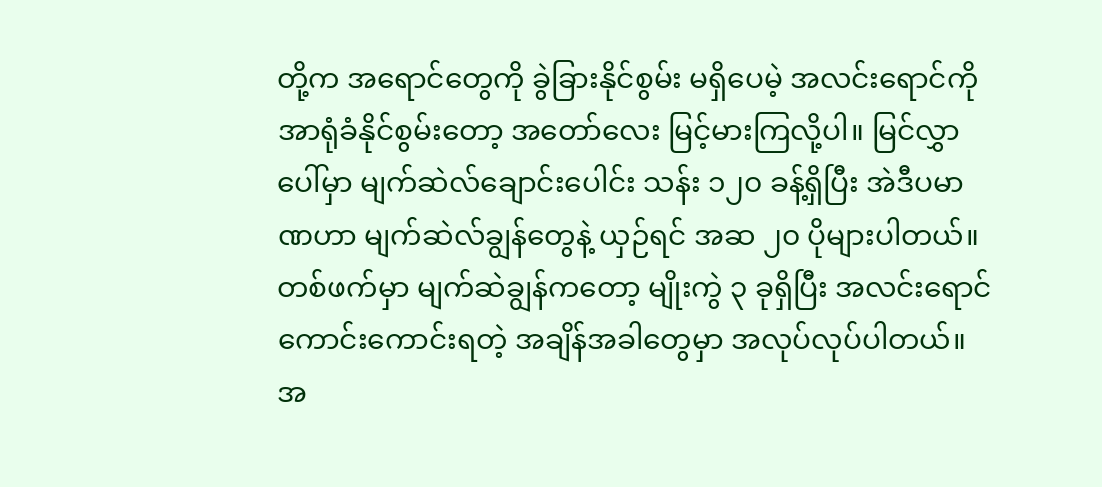တို့က အရောင်တွေကို ခွဲခြားနိုင်စွမ်း မရှိပေမဲ့ အလင်းရောင်ကို အာရုံခံနိုင်စွမ်းတော့ အတော်လေး မြင့်မားကြလို့ပါ။ မြင်လွှာပေါ်မှာ မျက်ဆဲလ်ချောင်းပေါင်း သန်း ၁၂၀ ခန့်ရှိပြီး အဲဒီပမာဏဟာ မျက်ဆဲလ်ချွန်တွေနဲ့ ယှဉ်ရင် အဆ ၂၀ ပိုများပါတယ်။ တစ်ဖက်မှာ မျက်ဆဲချွန်ကတော့ မျိုးကွဲ ၃ ခုရှိပြီး အလင်းရောင် ကောင်းကောင်းရတဲ့ အချိန်အခါတွေမှာ အလုပ်လုပ်ပါတယ်။ အ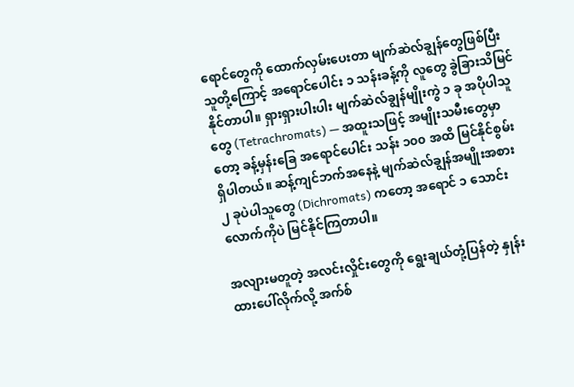ရောင်တွေကို ထောက်လှမ်းပေးတာ မျက်ဆဲလ်ချွန်တွေဖြစ်ပြီး သူတို့ကြောင့် အရောင်ပေါင်း ၁ သန်းခန့်ကို လူတွေ ခွဲခြားသိမြင်နိုင်တာပါ။ ရှားရှားပါးပါး မျက်ဆဲလ်ချွန်မျိုးကွဲ ၁ ခု အပိုပါသူတွေ (Tetrachromats) — အထူးသဖြင့် အမျိုးသမီးတွေမှာတော့ ခန့်မှန်းခြေ အရောင်ပေါင်း သန်း ၁၀၀ အထိ မြင်နိုင်စွမ်း ရှိပါတယ်။ ဆန့်ကျင်ဘက်အနေနဲ့ မျက်ဆဲလ်ချွန်အမျိုးအစား ၂ ခုပဲပါသူတွေ (Dichromats) ကတော့ အရောင် ၁ သောင်းလောက်ကိုပဲ မြင်နိုင်ကြတာပါ။

အလျားမတူတဲ့ အလင်းလှိုင်းတွေကို ရွေးချယ်တုံ့ပြန်တဲ့ နှုန်းထားပေါ်လိုက်လို့ အက်စ်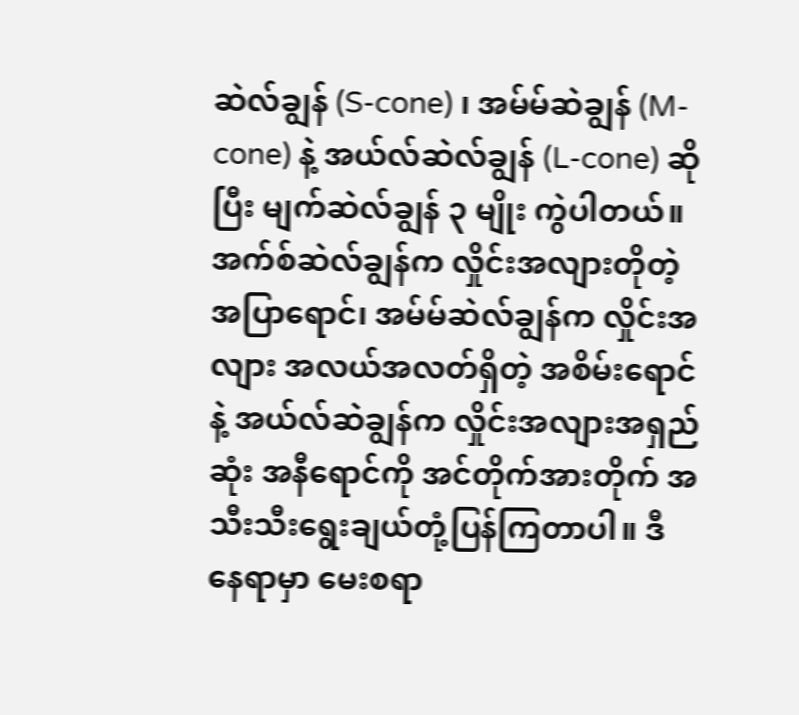ဆဲလ်ချွန် (S-cone) ၊ အမ်မ်ဆဲချွန် (M-cone) နဲ့ အယ်လ်ဆဲလ်ချွန် (L-cone) ဆိုပြီး မျက်ဆဲလ်ချွန် ၃ မျိုး ကွဲပါတယ်။ အက်စ်ဆဲလ်ချွန်က လှိုင်းအလျားတိုတဲ့ အပြာရောင်၊ အမ်မ်ဆဲလ်ချွန်က လှိုင်းအလျား အလယ်အလတ်ရှိတဲ့ အစိမ်းရောင်နဲ့ အယ်လ်ဆဲချွန်က လှိုင်းအလျားအရှည်ဆုံး အနီရောင်ကို အင်တိုက်အားတိုက် အသီးသီးရွေးချယ်တုံ့ပြန်ကြတာပါ။ ဒီနေရာမှာ မေးစရာ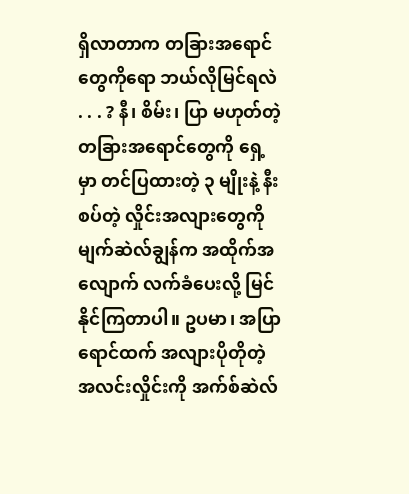ရှိလာတာက တခြားအရောင်တွေကိုရော ဘယ်လိုမြင်ရလဲ . . . ? နီ၊ စိမ်း၊ ပြာ မဟုတ်တဲ့ တခြားအရောင်တွေကို ရှေ့မှာ တင်ပြထားတဲ့ ၃ မျိုးနဲ့ နီးစပ်တဲ့ လှိုင်းအလျားတွေကို မျက်ဆဲလ်ချွန်က အထိုက်အလျောက် လက်ခံပေးလို့ မြင်နိုင်ကြတာပါ။ ဥပမာ၊ အပြာရောင်ထက် အလျားပိုတိုတဲ့ အလင်းလှိုင်းကို အက်စ်ဆဲလ်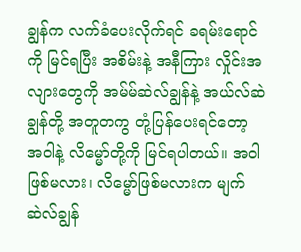ချွန်က လက်ခံပေးလိုက်ရင် ခရမ်းရောင်ကို မြင်ရပြီး အစိမ်းနဲ့ အနီကြား လှိုင်းအလျားတွေကို အမ်မ်ဆဲလ်ချွန်နဲ့ အယ်လ်ဆဲချွန်တို့ အတူတကွ တုံ့ပြန်ပေးရင်တော့ အဝါနဲ့ လိမ္မော်တို့ကို မြင်ရပါတယ်။ အဝါဖြစ်မလား၊ လိမ္မော်ဖြစ်မလားက မျက်ဆဲလ်ချွန်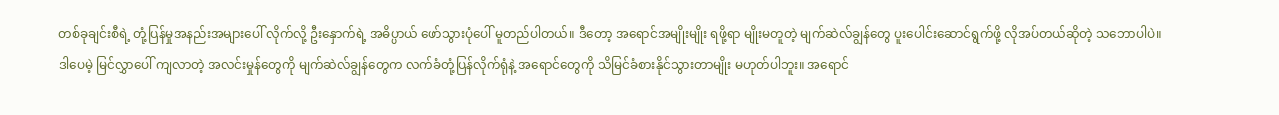တစ်ခုချင်းစီရဲ့ တုံ့ပြန်မှုအနည်းအများပေါ် လိုက်လို့ ဦးနှောက်ရဲ့ အဓိပ္ပာယ် ဖော်သွားပုံပေါ် မူတည်ပါတယ်။ ဒီတော့ အရောင်အမျိုးမျိုး ရဖို့ရာ မျိုးမတူတဲ့ မျက်ဆဲလ်ချွန်တွေ ပူးပေါင်းဆောင်ရွက်ဖို့ လိုအပ်တယ်ဆိုတဲ့ သဘောပါပဲ။
ဒါပေမဲ့ မြင်လွှာပေါ် ကျလာတဲ့ အလင်းမှုန်တွေကို မျက်ဆဲလ်ချွန်တွေက လက်ခံတုံ့ပြန်လိုက်ရုံနဲ့ အရောင်တွေကို သိမြင်ခံစားနိုင်သွားတာမျိုး မဟုတ်ပါဘူး။ အရောင်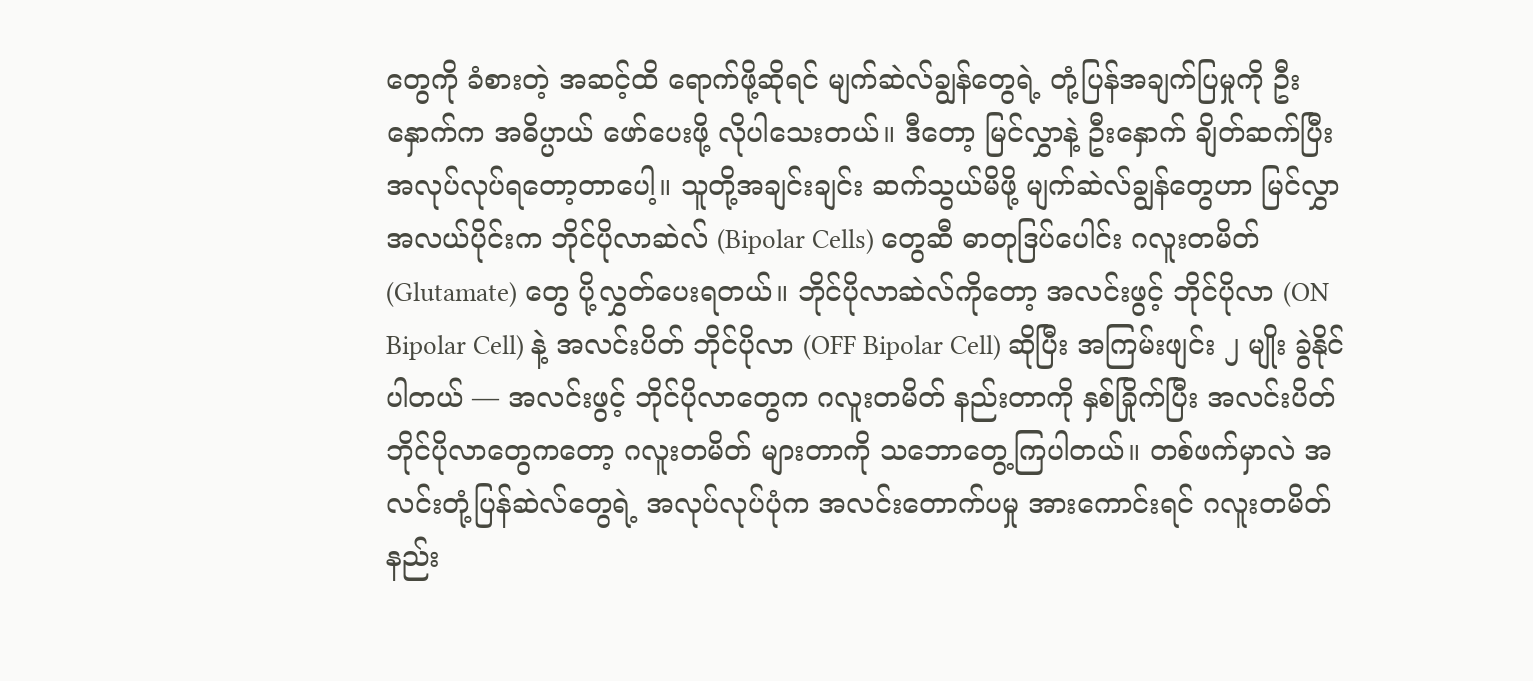တွေကို ခံစားတဲ့ အဆင့်ထိ ရောက်ဖို့ဆိုရင် မျက်ဆဲလ်ချွန်တွေရဲ့ တုံ့ပြန်အချက်ပြမှုကို ဦးနှောက်က အဓိပ္ပာယ် ဖော်ပေးဖို့ လိုပါသေးတယ်။ ဒီတော့ မြင်လွှာနဲ့ ဦးနှောက် ချိတ်ဆက်ပြီး အလုပ်လုပ်ရတော့တာပေါ့။ သူတို့အချင်းချင်း ဆက်သွယ်မိဖို့ မျက်ဆဲလ်ချွန်တွေဟာ မြင်လွှာအလယ်ပိုင်းက ဘိုင်ပိုလာဆဲလ် (Bipolar Cells) တွေဆီ ဓာတုဒြပ်ပေါင်း ဂလူးတမိတ် (Glutamate) တွေ ပို့လွှတ်ပေးရတယ်။ ဘိုင်ပိုလာဆဲလ်ကိုတော့ အလင်းဖွင့် ဘိုင်ပိုလာ (ON Bipolar Cell) နဲ့ အလင်းပိတ် ဘိုင်ပိုလာ (OFF Bipolar Cell) ဆိုပြီး အကြမ်းဖျင်း ၂ မျိုး ခွဲနိုင်ပါတယ် — အလင်းဖွင့် ဘိုင်ပိုလာတွေက ဂလူးတမိတ် နည်းတာကို နှစ်ခြိုက်ပြီး အလင်းပိတ် ဘိုင်ပိုလာတွေကတော့ ဂလူးတမိတ် များတာကို သဘောတွေ့ကြပါတယ်။ တစ်ဖက်မှာလဲ အလင်းတုံ့ပြန်ဆဲလ်တွေရဲ့ အလုပ်လုပ်ပုံက အလင်းတောက်ပမှု အားကောင်းရင် ဂလူးတမိတ် နည်း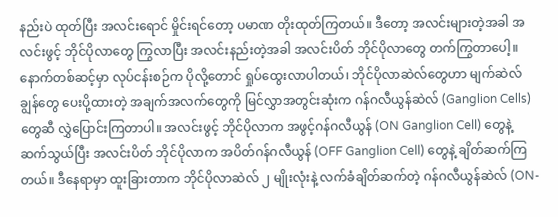နည်းပဲ ထုတ်ပြီး အလင်းရောင် မှိုင်းရင်တော့ ပမာဏ တိုးထုတ်ကြတယ်။ ဒီတော့ အလင်းများတဲ့အခါ အလင်းဖွင့် ဘိုင်ပိုလာတွေ ကြွလာပြီး အလင်းနည်းတဲ့အခါ အလင်းပိတ် ဘိုင်ပိုလာတွေ တက်ကြွတာပေါ့။
နောက်တစ်ဆင့်မှာ လုပ်ငန်းစဉ်က ပိုလို့တောင် ရှုပ်ထွေးလာပါတယ်၊ ဘိုင်ပိုလာဆဲလ်တွေဟာ မျက်ဆဲလ်ချွန်တွေ ပေးပို့ထားတဲ့ အချက်အလက်တွေကို မြင်လွှာအတွင်းဆုံးက ဂန်ဂလီယွန်ဆဲလ် (Ganglion Cells) တွေဆီ လွှဲပြောင်းကြတာပါ။ အလင်းဖွင့် ဘိုင်ပိုလာက အဖွင့်ဂန်ဂလီယွန် (ON Ganglion Cell) တွေနဲ့ ဆက်သွယ်ပြီး အလင်းပိတ် ဘိုင်ပိုလာက အပိတ်ဂန်ဂလီယွန် (OFF Ganglion Cell) တွေနဲ့ ချိတ်ဆက်ကြတယ်။ ဒီနေရာမှာ ထူးခြားတာက ဘိုင်ပိုလာဆဲလ် ၂ မျိုးလုံးနဲ့ လက်ခံချိတ်ဆက်တဲ့ ဂန်ဂလီယွန်ဆဲလ် (ON-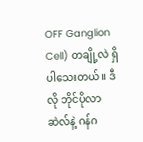OFF Ganglion Cell) တချို့လဲ ရှိပါသေးတယ်။ ဒီလို ဘိုင်ပိုလာဆဲလ်နဲ့ ဂန်ဂ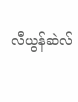လီယွန်ဆဲလ်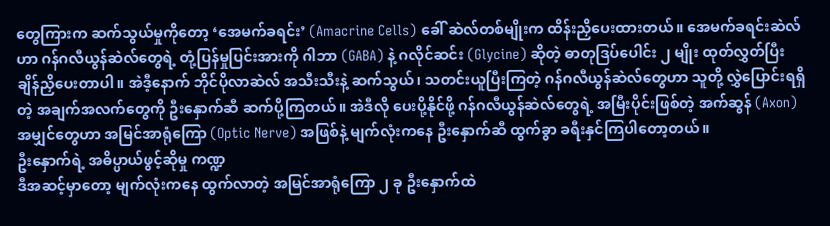တွေကြားက ဆက်သွယ်မှုကိုတော့ ‘အေမက်ခရင်း’ (Amacrine Cells) ခေါ် ဆဲလ်တစ်မျိုးက ထိန်းညှိပေးထားတယ်။ အေမက်ခရင်းဆဲလ်ဟာ ဂန်ဂလီယွန်ဆဲလ်တွေရဲ့ တုံ့ပြန်မှုပြင်းအားကို ဂါဘာ (GABA) နဲ့ ဂလိုင်ဆင်း (Glycine) ဆိုတဲ့ ဓာတုဒြပ်ပေါင်း ၂ မျိုး ထုတ်လွှတ်ပြီး ချိန်ညှိပေးတာပါ။ အဲဒီ့နောက် ဘိုင်ပိုလာဆဲလ် အသီးသီးနဲ့ ဆက်သွယ်၊ သတင်းယူပြီးကြတဲ့ ဂန်ဂလီယွန်ဆဲလ်တွေဟာ သူတို့ လွှဲပြောင်းရရှိတဲ့ အချက်အလက်တွေကို ဦးနှောက်ဆီ ဆက်ပို့ကြတယ်။ အဲဒီလို ပေးပို့နိုင်ဖို့ ဂန်ဂလီယွန်ဆဲလ်တွေရဲ့ အမြီးပိုင်းဖြစ်တဲ့ အက်ဆွန် (Axon) အမျှင်တွေဟာ အမြင်အာရုံကြော (Optic Nerve) အဖြစ်နဲ့ မျက်လုံးကနေ ဦးနှောက်ဆီ ထွက်ခွာ ခရီးနှင်ကြပါတော့တယ်။
ဦးနှောက်ရဲ့ အဓိပ္ပာယ်ဖွင့်ဆိုမှု ကဏ္ဍ
ဒီအဆင့်မှာတော့ မျက်လုံးကနေ ထွက်လာတဲ့ အမြင်အာရုံကြော ၂ ခု ဦးနှောက်ထဲ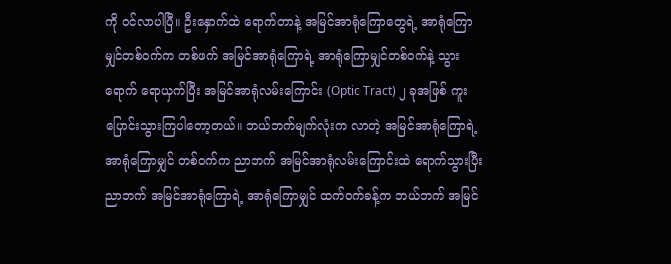ကို ဝင်လာပါပြီ။ ဦးနှောက်ထဲ ရောက်တာနဲ့ အမြင်အာရုံကြောတွေရဲ့ အာရုံကြောမျှင်တစ်ဝက်က တစ်ဖက် အမြင်အာရုံကြောရဲ့ အာရုံကြောမျှင်တစ်ဝက်နဲ့ သွားရောက် ရောယှက်ပြီး အမြင်အာရုံလမ်းကြောင်း (Optic Tract) ၂ ခုအဖြစ် ကူးပြောင်းသွားကြပါတော့တယ်။ ဘယ်ဘက်မျက်လုံးက လာတဲ့ အမြင်အာရုံကြောရဲ့ အာရုံကြောမျှင် တစ်ဝက်က ညာဘက် အမြင်အာရုံလမ်းကြောင်းထဲ ရောက်သွားပြီး ညာဘက် အမြင်အာရုံကြောရဲ့ အာရုံကြောမျှင် ထက်ဝက်ခန့်က ဘယ်ဘက် အမြင်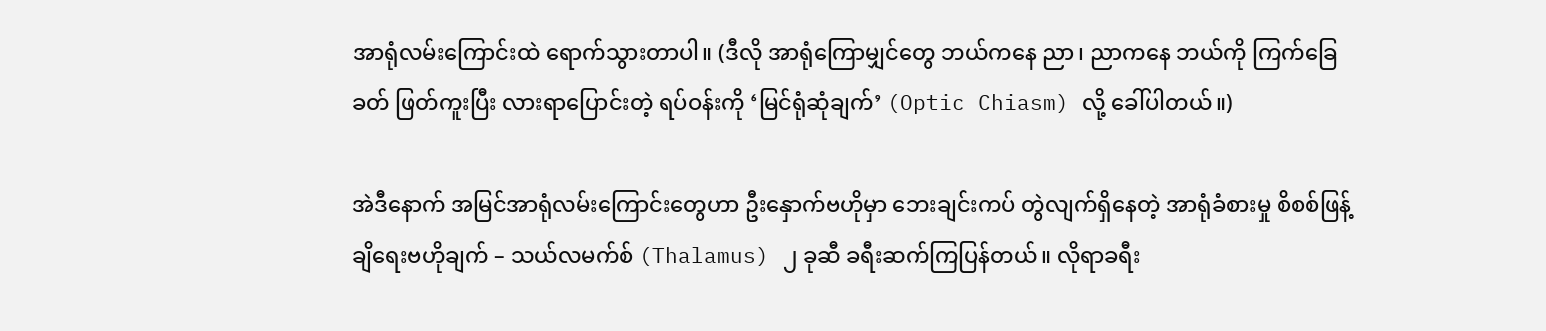အာရုံလမ်းကြောင်းထဲ ရောက်သွားတာပါ။ (ဒီလို အာရုံကြောမျှင်တွေ ဘယ်ကနေ ညာ၊ ညာကနေ ဘယ်ကို ကြက်ခြေခတ် ဖြတ်ကူးပြီး လားရာပြောင်းတဲ့ ရပ်ဝန်းကို ‘မြင်ရုံဆုံချက်’ (Optic Chiasm) လို့ ခေါ်ပါတယ်။)

အဲဒီနောက် အမြင်အာရုံလမ်းကြောင်းတွေဟာ ဦးနှောက်ဗဟိုမှာ ဘေးချင်းကပ် တွဲလျက်ရှိနေတဲ့ အာရုံခံစားမှု စိစစ်ဖြန့်ချိရေးဗဟိုချက် – သယ်လမက်စ် (Thalamus) ၂ ခုဆီ ခရီးဆက်ကြပြန်တယ်။ လိုရာခရီး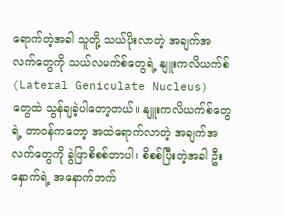ရောက်တဲ့အခါ သူတို့ သယ်ပိုးလာတဲ့ အချက်အလက်တွေကို သယ်လမက်စ်တွေရဲ့ နျူးကလိယက်စ် (Lateral Geniculate Nucleus) တွေထဲ သွန်ချခဲ့ပါတော့တယ်။ နျူးကလိယက်စ်တွေရဲ့ တာဝန်ကတော့ အထဲရောက်လာတဲ့ အချက်အလက်တွေကို ခွဲဖြာစိစစ်တာပါ၊ စိစစ်ပြီးတဲ့အခါ ဦးနှောက်ရဲ့ အနောက်ဘက်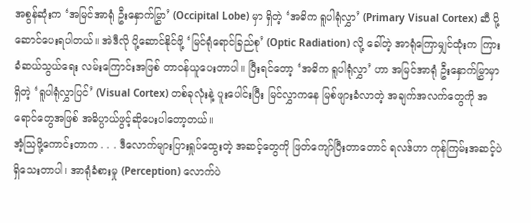အစွန်ဆုံးက ‘အမြင်အာရုံ ဦးနှောက်မြွှာ’ (Occipital Lobe) မှာ ရှိတဲ့ ‘အဓိက ရူပါရုံလွှာ’ (Primary Visual Cortex) ဆီ ပို့ဆောင်ပေးရပါတယ်။ အဲဒီလို ပို့ဆောင်နိုင်ဖို့ ‘မြင်ရုံရောင်ခြည်စု’ (Optic Radiation) လို့ ခေါ်တဲ့ အာရုံကြောမျှင်ထုံးက ကြားခံဆယ်သွယ်ရေး လမ်းကြောင်းအဖြစ် တာဝန်ယူပေးတာပါ။ ပြီးရင်တော့ ‘အဓိက ရူပါရုံလွှာ’ ဟာ အမြင်အာရုံ ဦးနှောက်မြွှာမှာ ရှိတဲ့ ‘ရူပါရုံလွှာပြင်’ (Visual Cortex) တစ်ခုလုံးနဲ့ ပူးပေါင်းပြီး မြင်လွှာကနေ မြစ်ဖျားခံလာတဲ့ အချက်အလက်တွေကို အရောင်တွေအဖြစ် အဓိပ္ပာယ်ဖွင့်ဆိုပေးပါတော့တယ်။
အံ့သြဖို့ကောင်းတာက . . . ဒီလောက်များပြားရှုပ်ထွေးတဲ့ အဆင့်တွေကို ဖြတ်ကျော်ပြီးတာတောင် ရလဒ်ဟာ ကုန်ကြမ်းအဆင့်ပဲ ရှိသေးတာပါ၊ အာရုံခံစားမှု (Perception) လောက်ပဲ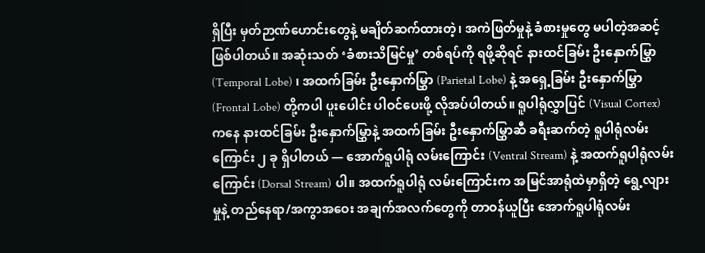ရှိပြီး မှတ်ဉာဏ်ဟောင်းတွေနဲ့ မချိတ်ဆက်ထားတဲ့၊ အကဲဖြတ်မှုနဲ့ ခံစားမှုတွေ မပါတဲ့အဆင့် ဖြစ်ပါတယ်။ အဆုံးသတ် ‘ခံစားသိမြင်မှု’ တစ်ရပ်ကို ရဖို့ဆိုရင် နားထင်ခြမ်း ဦးနှောက်မြွှာ (Temporal Lobe) ၊ အထက်ခြမ်း ဦးနှောက်မြွှာ (Parietal Lobe) နဲ့ အရှေ့ခြမ်း ဦးနှောက်မြွှာ (Frontal Lobe) တို့ကပါ ပူးပေါင်း ပါဝင်ပေးဖို့ လိုအပ်ပါတယ်။ ရူပါရုံလွှာပြင် (Visual Cortex) ကနေ နားထင်ခြမ်း ဦးနှောက်မြွှာနဲ့ အထက်ခြမ်း ဦးနှောက်မြွှာဆီ ခရီးဆက်တဲ့ ရူပါရုံလမ်းကြောင်း ၂ ခု ရှိပါတယ် — အောက်ရူပါရုံ လမ်းကြောင်း (Ventral Stream) နဲ့ အထက်ရူပါရုံလမ်းကြောင်း (Dorsal Stream) ပါ။ အထက်ရူပါရုံ လမ်းကြောင်းက အမြင်အာရုံထဲမှာရှိတဲ့ ရွေ့လျားမှုနဲ့ တည်နေရာ/အကွာအဝေး အချက်အလက်တွေကို တာဝန်ယူပြီး အောက်ရူပါရုံလမ်း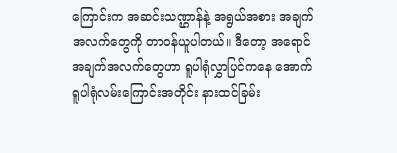ကြောင်းက အဆင်းသဏ္ဌာန်နဲ့ အရွယ်အစား အချက်အလက်တွေကို တာဝန်ယူပါတယ်။ ဒီတော့ အရောင်အချက်အလက်တွေဟာ ရူပါရုံလွှာပြင်ကနေ အောက်ရူပါရုံလမ်းကြောင်းအတိုင်း နားထင်ခြမ်း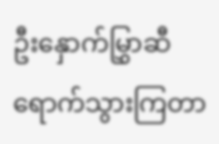ဦးနှောက်မြွှာဆီ ရောက်သွားကြတာ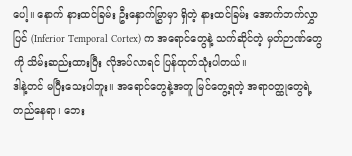ပေါ့။ နောက် နားထင်ခြမ်း ဦးနှောက်မြွှာမှာ ရှိတဲ့ နားထင်ခြမ်း အောက်ဘက်လွှာပြင် (Inferior Temporal Cortex) က အရောင်တွေနဲ့ သက်ဆိုင်တဲ့ မှတ်ဉာဏ်တွေကို သိမ်းဆည်းထားပြီး လိုအပ်လာရင် ပြန်ထုတ်သုံးပါတယ်။
ဒါနဲ့တင် မပြီးသေးပါဘူး။ အရောင်တွေနဲ့အတူ မြင်တွေ့ရတဲ့ အရာဝတ္ထုတွေရဲ့ တည်နေရာ၊ ဘေး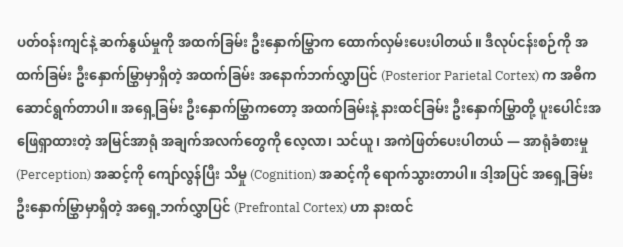ပတ်ဝန်းကျင်နဲ့ ဆက်နွယ်မှုကို အထက်ခြမ်း ဦးနှောက်မြွှာက ထောက်လှမ်းပေးပါတယ်။ ဒီလုပ်ငန်းစဉ်ကို အထက်ခြမ်း ဦးနှောက်မြွှာမှာရှိတဲ့ အထက်ခြမ်း အနောက်ဘက်လွှာပြင် (Posterior Parietal Cortex) က အဓိက ဆောင်ရွက်တာပါ။ အရှေ့ခြမ်း ဦးနှောက်မြွှာကတော့ အထက်ခြမ်းနဲ့ နားထင်ခြမ်း ဦးနှောက်မြွှာတို့ ပူးပေါင်းအဖြေရှာထားတဲ့ အမြင်အာရုံ အချက်အလက်တွေကို လေ့လာ၊ သင်ယူ၊ အကဲဖြတ်ပေးပါတယ် — အာရုံခံစားမှု (Perception) အဆင့်ကို ကျော်လွန်ပြီး သိမှု (Cognition) အဆင့်ကို ရောက်သွားတာပါ။ ဒါ့အပြင် အရှေ့ခြမ်း ဦးနှောက်မြွှာမှာရှိတဲ့ အရှေ့ဘက်လွှာပြင် (Prefrontal Cortex) ဟာ နားထင်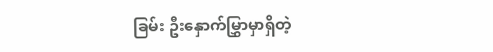ခြမ်း ဦးနှောက်မြွှာမှာရှိတဲ့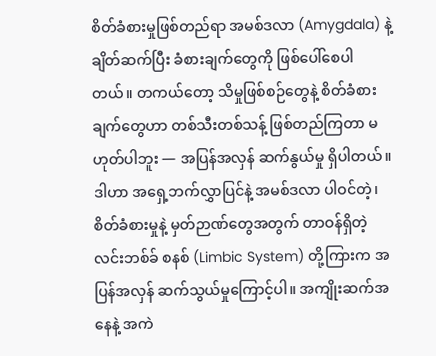စိတ်ခံစားမှုဖြစ်တည်ရာ အမစ်ဒလာ (Amygdala) နဲ့ ချိတ်ဆက်ပြီး ခံစားချက်တွေကို ဖြစ်ပေါ်စေပါတယ်။ တကယ်တော့ သိမှုဖြစ်စဉ်တွေနဲ့ စိတ်ခံစားချက်တွေဟာ တစ်သီးတစ်သန့် ဖြစ်တည်ကြတာ မဟုတ်ပါဘူး — အပြန်အလှန် ဆက်နွယ်မှု ရှိပါတယ်။ ဒါဟာ အရှေ့ဘက်လွှာပြင်နဲ့ အမစ်ဒလာ ပါဝင်တဲ့၊ စိတ်ခံစားမှုနဲ့ မှတ်ဉာဏ်တွေအတွက် တာဝန်ရှိတဲ့ လင်းဘစ်ခ် စနစ် (Limbic System) တို့ကြားက အပြန်အလှန် ဆက်သွယ်မှုကြောင့်ပါ။ အကျိုးဆက်အနေနဲ့ အကဲ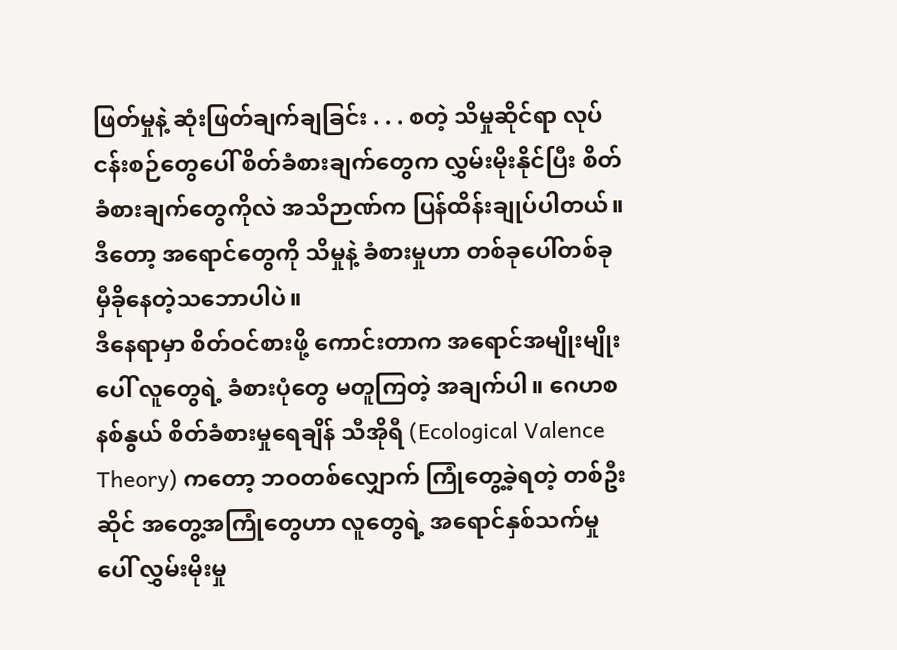ဖြတ်မှုနဲ့ ဆုံးဖြတ်ချက်ချခြင်း . . . စတဲ့ သိမှုဆိုင်ရာ လုပ်ငန်းစဉ်တွေပေါ် စိတ်ခံစားချက်တွေက လွှမ်းမိုးနိုင်ပြီး စိတ်ခံစားချက်တွေကိုလဲ အသိဉာဏ်က ပြန်ထိန်းချုပ်ပါတယ်။ ဒီတော့ အရောင်တွေကို သိမှုနဲ့ ခံစားမှုဟာ တစ်ခုပေါ်တစ်ခု မှီခိုနေတဲ့သဘောပါပဲ။
ဒီနေရာမှာ စိတ်ဝင်စားဖို့ ကောင်းတာက အရောင်အမျိုးမျိုးပေါ် လူတွေရဲ့ ခံစားပုံတွေ မတူကြတဲ့ အချက်ပါ။ ဂေဟစနစ်နွယ် စိတ်ခံစားမှုရေချိန် သီအိုရီ (Ecological Valence Theory) ကတော့ ဘဝတစ်လျှောက် ကြုံတွေ့ခဲ့ရတဲ့ တစ်ဦးဆိုင် အတွေ့အကြုံတွေဟာ လူတွေရဲ့ အရောင်နှစ်သက်မှုပေါ် လွှမ်းမိုးမှု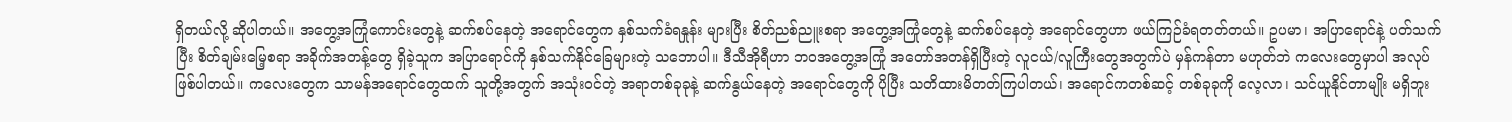ရှိတယ်လို့ ဆိုပါတယ်။ အတွေ့အကြုံကောင်းတွေနဲ့ ဆက်စပ်နေတဲ့ အရောင်တွေက နှစ်သက်ခံရနှုန်း များပြီး စိတ်ညစ်ညူးစရာ အတွေ့အကြုံတွေနဲ့ ဆက်စပ်နေတဲ့ အရောင်တွေဟာ ဖယ်ကြဉ်ခံရတတ်တယ်။ ဥပမာ၊ အပြာရောင်နဲ့ ပတ်သက်ပြီး စိတ်ချမ်းမြေ့စရာ အခိုက်အတန့်တွေ ရှိခဲ့သူက အပြာရောင်ကို နှစ်သက်နိုင်ခြေများတဲ့ သဘောပါ။ ဒီသီအိုရီဟာ ဘဝအတွေ့အကြုံ အတော်အတန်ရှိပြီးတဲ့ လူငယ်/လူကြီးတွေအတွက်ပဲ မှန်ကန်တာ မဟုတ်ဘဲ ကလေးတွေမှာပါ အလုပ်ဖြစ်ပါတယ်။ ကလေးတွေက သာမန်အရောင်တွေထက် သူတို့အတွက် အသုံးဝင်တဲ့ အရာတစ်ခုခုနဲ့ ဆက်နွယ်နေတဲ့ အရောင်တွေကို ပိုပြီး သတိထားမိတတ်ကြပါတယ်၊ အရောင်ကတစ်ဆင့် တစ်ခုခုကို လေ့လာ၊ သင်ယူနိုင်တာမျိုး မရှိဘူး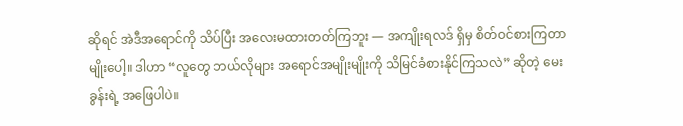ဆိုရင် အဲဒီအရောင်ကို သိပ်ပြီး အလေးမထားတတ်ကြဘူး — အကျိုးရလဒ် ရှိမှ စိတ်ဝင်စားကြတာမျိုးပေါ့။ ဒါဟာ “လူတွေ ဘယ်လိုများ အရောင်အမျိုးမျိုးကို သိမြင်ခံစားနိုင်ကြသလဲ” ဆိုတဲ့ မေးခွန်းရဲ့ အဖြေပါပဲ။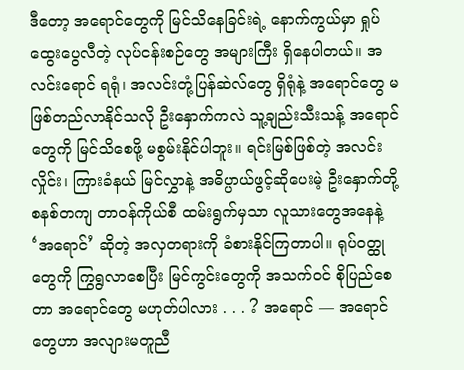ဒီတော့ အရောင်တွေကို မြင်သိနေခြင်းရဲ့ နောက်ကွယ်မှာ ရှုပ်ထွေးပွေလီတဲ့ လုပ်ငန်းစဉ်တွေ အများကြီး ရှိနေပါတယ်။ အလင်းရောင် ရရုံ၊ အလင်းတုံ့ပြန်ဆဲလ်တွေ ရှိရုံနဲ့ အရောင်တွေ မဖြစ်တည်လာနိုင်သလို ဦးနှောက်ကလဲ သူ့ချည်းသီးသန့် အရောင်တွေကို မြင်သိစေဖို့ မစွမ်းနိုင်ပါဘူး။ ရင်းမြစ်ဖြစ်တဲ့ အလင်းလှိုင်း၊ ကြားခံနယ် မြင်လွှာနဲ့ အဓိပ္ပာယ်ဖွင့်ဆိုပေးမဲ့ ဦးနှောက်တို့ စနစ်တကျ တာဝန်ကိုယ်စီ ထမ်းရွက်မှသာ လူသားတွေအနေနဲ့ ‘အရောင်’ ဆိုတဲ့ အလှတရားကို ခံစားနိုင်ကြတာပါ။ ရုပ်ဝတ္ထုတွေကို ကြွရွလာစေပြီး မြင်ကွင်းတွေကို အသက်ဝင် စိုပြည်စေတာ အရောင်တွေ မဟုတ်ပါလား . . . ? အရောင် — အရောင်တွေဟာ အလျားမတူညီ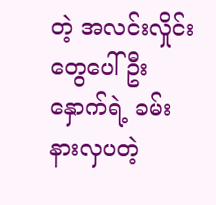တဲ့ အလင်းလှိုင်းတွေပေါ် ဦးနှောက်ရဲ့ ခမ်းနားလှပတဲ့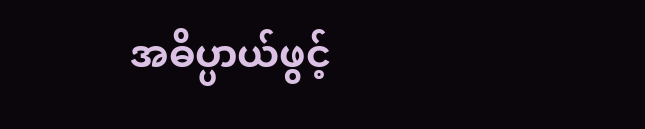အဓိပ္ပာယ်ဖွင့်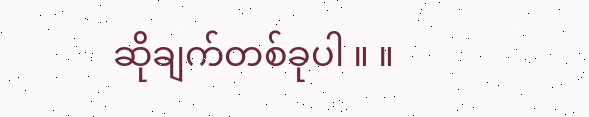ဆိုချက်တစ်ခုပါ ။ ။